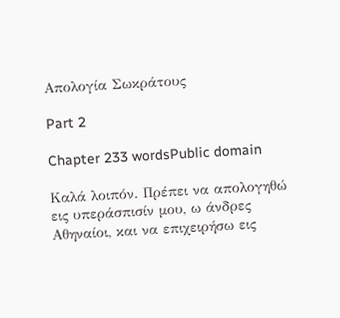Απολογία Σωκράτους

Part 2

Chapter 233 wordsPublic domain

Καλά λοιπόν. Πρέπει να απολογηθώ εις υπεράσπισίν μου, ω άνδρες Αθηναίοι, και να επιχειρήσω εις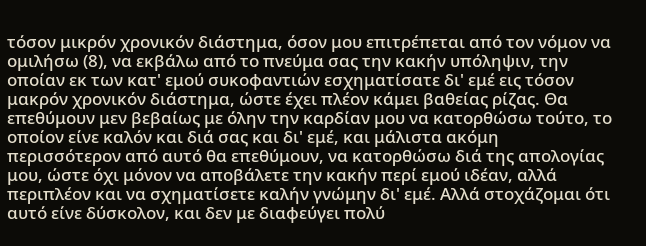τόσον μικρόν χρονικόν διάστημα, όσον μου επιτρέπεται από τον νόμον να ομιλήσω (8), να εκβάλω από το πνεύμα σας την κακήν υπόληψιν, την οποίαν εκ των κατ' εμού συκοφαντιών εσχηματίσατε δι' εμέ εις τόσον μακρόν χρονικόν διάστημα, ώστε έχει πλέον κάμει βαθείας ρίζας. Θα επεθύμουν μεν βεβαίως με όλην την καρδίαν μου να κατορθώσω τούτο, το οποίον είνε καλόν και διά σας και δι' εμέ, και μάλιστα ακόμη περισσότερον από αυτό θα επεθύμουν, να κατορθώσω διά της απολογίας μου, ώστε όχι μόνον να αποβάλετε την κακήν περί εμού ιδέαν, αλλά περιπλέον και να σχηματίσετε καλήν γνώμην δι' εμέ. Αλλά στοχάζομαι ότι αυτό είνε δύσκολον, και δεν με διαφεύγει πολύ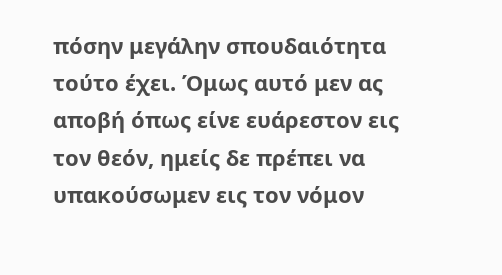πόσην μεγάλην σπουδαιότητα τούτο έχει. Όμως αυτό μεν ας αποβή όπως είνε ευάρεστον εις τον θεόν, ημείς δε πρέπει να υπακούσωμεν εις τον νόμον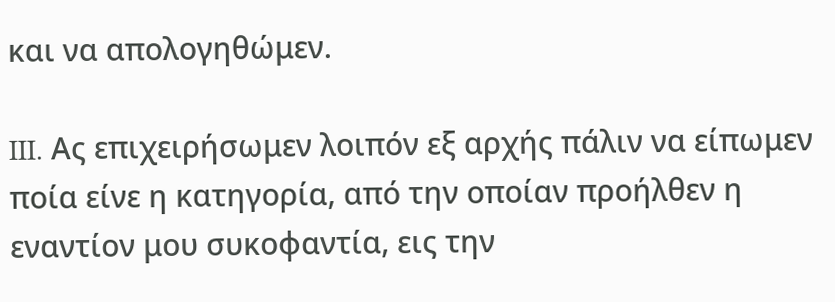και να απολογηθώμεν.

III. Ας επιχειρήσωμεν λοιπόν εξ αρχής πάλιν να είπωμεν ποία είνε η κατηγορία, από την οποίαν προήλθεν η εναντίον μου συκοφαντία, εις την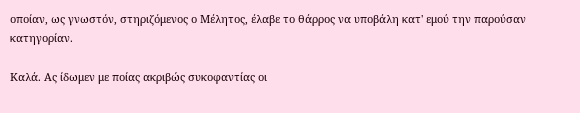οποίαν, ως γνωστόν, στηριζόμενος ο Μέλητος, έλαβε το θάρρος να υποβάλη κατ' εμού την παρούσαν κατηγορίαν.

Καλά. Ας ίδωμεν με ποίας ακριβώς συκοφαντίας οι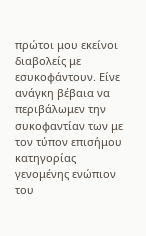πρώτοι μου εκείνοι διαβολείς με εσυκοφάντουν. Είνε ανάγκη βέβαια να περιβάλωμεν την συκοφαντίαν των με τον τύπον επισήμου κατηγορίας γενομένης ενώπιον του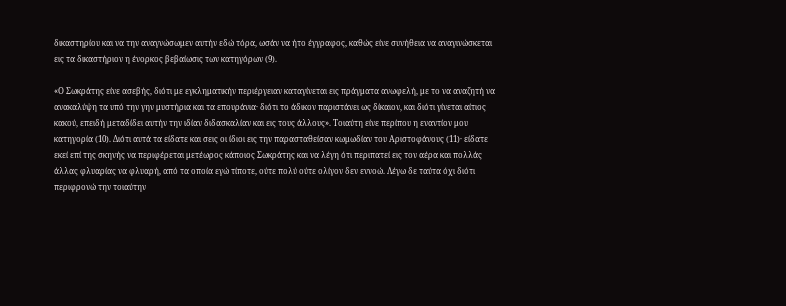δικαστηρίου και να την αναγνώσωμεν αυτήν εδώ τόρα, ωσάν να ήτο έγγραφος, καθώς είνε συνήθεια να αναγινώσκεται εις τα δικαστήριον η ένορκος βεβαίωσις των κατηγόρων (9).

«Ο Σωκράτης είνε ασεβής, διότι με εγκληματικήν περιέργειαν καταγίνεται εις πράγματα ανωφελή, με το να αναζητή να ανακαλύψη τα υπό την γην μυστήρια και τα επουράνια· διότι το άδικον παριστάνει ως δίκαιον, και διότι γίνεται αίτιος κακού, επειδή μεταδίδει αυτήν την ιδίαν διδασκαλίαν και εις τους άλλους». Τοιαύτη είνε περίπου η εναντίον μου κατηγορία (10). Διότι αυτά τα είδατε και σεις οι ίδιοι εις την παρασταθείσαν κωμωδίαν του Αριστοφάνους (11)· είδατε εκεί επί της σκηνής να περιφέρεται μετέωρος κάποιος Σωκράτης και να λέγη ότι περιπατεί εις τον αέρα και πολλάς άλλας φλυαρίας να φλυαρή, από τα οποία εγώ τίποτε, ούτε πολύ ούτε ολίγον δεν εννοώ. Λέγω δε ταύτα όχι διότι περιφρονώ την τοιαύτην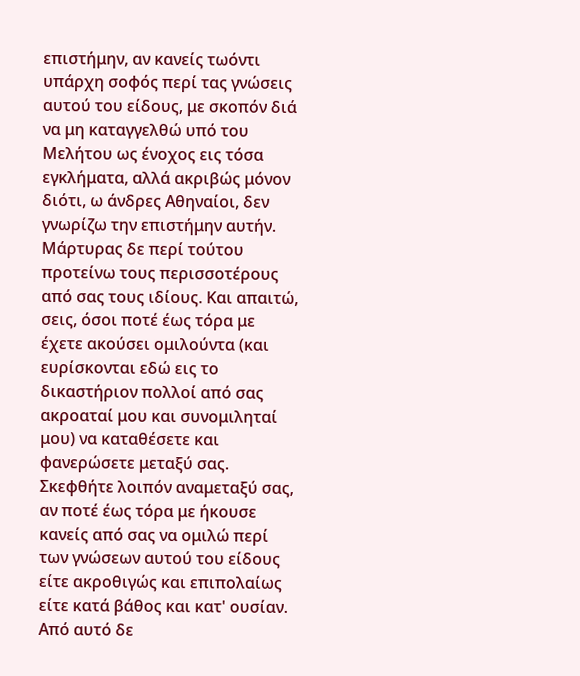επιστήμην, αν κανείς τωόντι υπάρχη σοφός περί τας γνώσεις αυτού του είδους, με σκοπόν διά να μη καταγγελθώ υπό του Μελήτου ως ένοχος εις τόσα εγκλήματα, αλλά ακριβώς μόνον διότι, ω άνδρες Αθηναίοι, δεν γνωρίζω την επιστήμην αυτήν. Μάρτυρας δε περί τούτου προτείνω τους περισσοτέρους από σας τους ιδίους. Και απαιτώ, σεις, όσοι ποτέ έως τόρα με έχετε ακούσει ομιλούντα (και ευρίσκονται εδώ εις το δικαστήριον πολλοί από σας ακροαταί μου και συνομιληταί μου) να καταθέσετε και φανερώσετε μεταξύ σας. Σκεφθήτε λοιπόν αναμεταξύ σας, αν ποτέ έως τόρα με ήκουσε κανείς από σας να ομιλώ περί των γνώσεων αυτού του είδους είτε ακροθιγώς και επιπολαίως είτε κατά βάθος και κατ' ουσίαν. Από αυτό δε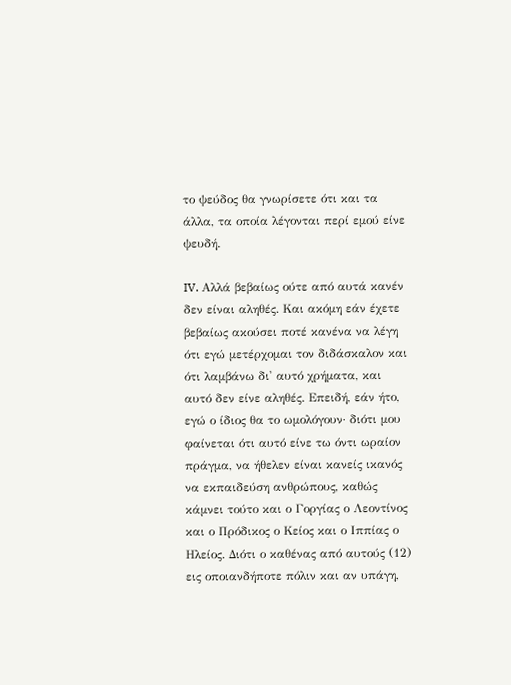το ψεύδος θα γνωρίσετε ότι και τα άλλα, τα οποία λέγονται περί εμού είνε ψευδή.

IV. Αλλά βεβαίως ούτε από αυτά κανέν δεν είναι αληθές. Και ακόμη εάν έχετε βεβαίως ακούσει ποτέ κανένα να λέγη ότι εγώ μετέρχομαι τον διδάσκαλον και ότι λαμβάνω δι' αυτό χρήματα, και αυτό δεν είνε αληθές. Επειδή, εάν ήτο, εγώ ο ίδιος θα το ωμολόγουν· διότι μου φαίνεται ότι αυτό είνε τω όντι ωραίον πράγμα, να ήθελεν είναι κανείς ικανός να εκπαιδεύση ανθρώπους, καθώς κάμνει τούτο και ο Γοργίας ο Λεοντίνος και ο Πρόδικος ο Κείος και ο Ιππίας ο Ηλείος. Διότι ο καθένας από αυτούς (12) εις οποιανδήποτε πόλιν και αν υπάγη,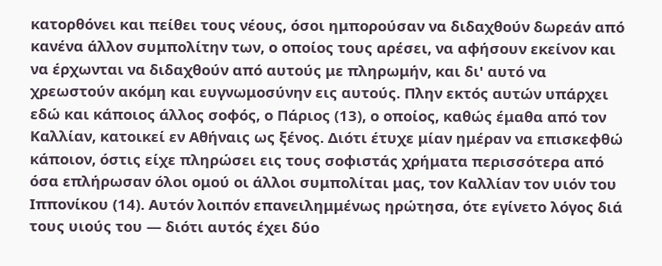κατορθόνει και πείθει τους νέους, όσοι ημπορούσαν να διδαχθούν δωρεάν από κανένα άλλον συμπολίτην των, ο οποίος τους αρέσει, να αφήσουν εκείνον και να έρχωνται να διδαχθούν από αυτούς με πληρωμήν, και δι' αυτό να χρεωστούν ακόμη και ευγνωμοσύνην εις αυτούς. Πλην εκτός αυτών υπάρχει εδώ και κάποιος άλλος σοφός, ο Πάριος (13), ο οποίος, καθώς έμαθα από τον Καλλίαν, κατοικεί εν Αθήναις ως ξένος. Διότι έτυχε μίαν ημέραν να επισκεφθώ κάποιον, όστις είχε πληρώσει εις τους σοφιστάς χρήματα περισσότερα από όσα επλήρωσαν όλοι ομού οι άλλοι συμπολίται μας, τον Καλλίαν τον υιόν του Ιππονίκου (14). Αυτόν λοιπόν επανειλημμένως ηρώτησα, ότε εγίνετο λόγος διά τους υιούς του — διότι αυτός έχει δύο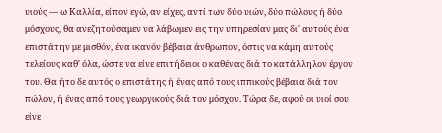υιούς — ω Καλλία, είπον εγώ, αν είχες, αντί των δύο υιών, δύο πώλους ή δύο μόσχους, θα ανεζητούσαμεν να λάβωμεν εις την υπηρεσίαν μας δι' αυτούς ένα επιστάτην με μισθόν, ένα ικανόν βέβαια άνθρωπον, όστις να κάμη αυτούς τελείους καθ' όλα, ώστε να είνε επιτήδειοι ο καθένας διά το κατάλληλον έργον του. Θα ήτο δε αυτός ο επιστάτης ή ένας από τους ιππικούς βέβαια διά τον πώλον, ή ένας από τους γεωργικούς διά τον μόσχον. Τώρα δε, αφού οι υιοί σου είνε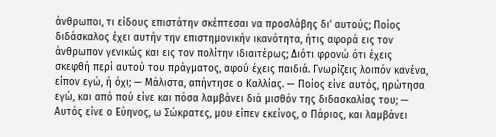άνθρωποι, τι είδους επιστάτην σκέπτεσαι να προσλάβης δι' αυτούς; Ποίος διδάσκαλος έχει αυτήν την επιστημονικήν ικανότητα, ήτις αφορά εις τον άνθρωπον γενικώς και εις τον πολίτην ιδιαιτέρως; Διότι φρονώ ότι έχεις σκεφθή περί αυτού του πράγματος, αφού έχεις παιδιά. Γνωρίζεις λοιπόν κανένα, είπον εγώ, ή όχι; — Μάλιστα, απήντησε ο Καλλίας. — Ποίος είνε αυτός, ηρώτησα εγώ, και από πού είνε και πόσα λαμβάνει διά μισθόν της διδασκαλίας του; — Αυτός είνε ο Εύηνος, ω Σώκρατες, μου είπεν εκείνος, ο Πάριος, και λαμβάνει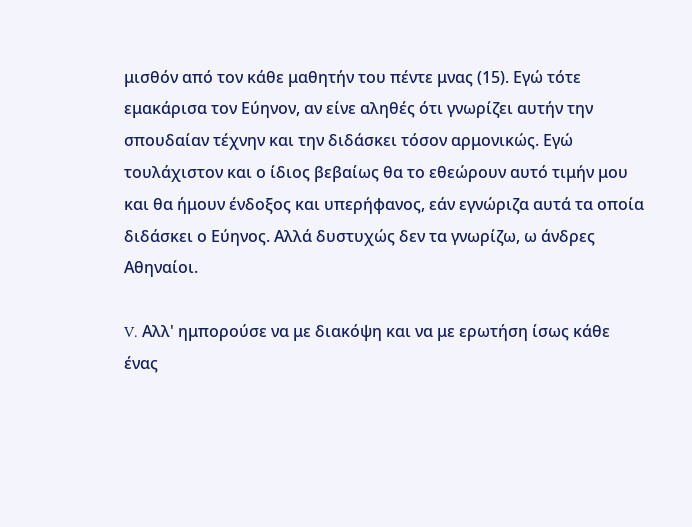μισθόν από τον κάθε μαθητήν του πέντε μνας (15). Εγώ τότε εμακάρισα τον Εύηνον, αν είνε αληθές ότι γνωρίζει αυτήν την σπουδαίαν τέχνην και την διδάσκει τόσον αρμονικώς. Εγώ τουλάχιστον και ο ίδιος βεβαίως θα το εθεώρουν αυτό τιμήν μου και θα ήμουν ένδοξος και υπερήφανος, εάν εγνώριζα αυτά τα οποία διδάσκει ο Εύηνος. Αλλά δυστυχώς δεν τα γνωρίζω, ω άνδρες Αθηναίοι.

V. Αλλ' ημπορούσε να με διακόψη και να με ερωτήση ίσως κάθε ένας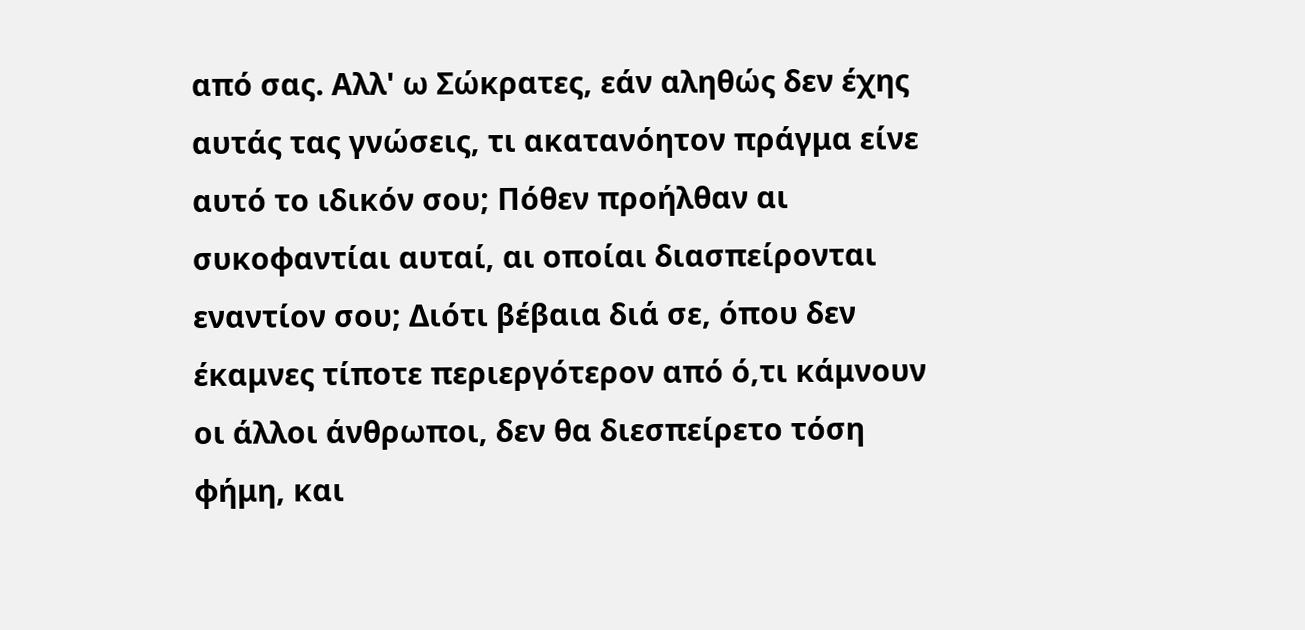από σας. Αλλ' ω Σώκρατες, εάν αληθώς δεν έχης αυτάς τας γνώσεις, τι ακατανόητον πράγμα είνε αυτό το ιδικόν σου; Πόθεν προήλθαν αι συκοφαντίαι αυταί, αι οποίαι διασπείρονται εναντίον σου; Διότι βέβαια διά σε, όπου δεν έκαμνες τίποτε περιεργότερον από ό,τι κάμνουν οι άλλοι άνθρωποι, δεν θα διεσπείρετο τόση φήμη, και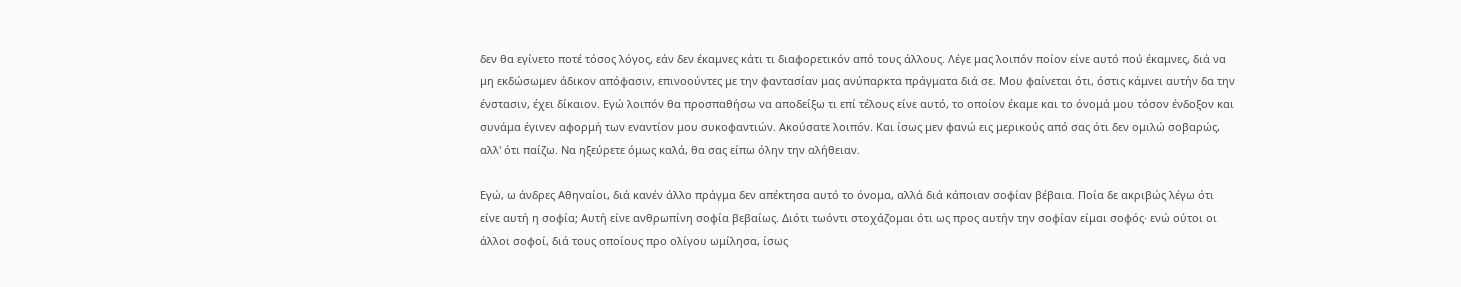δεν θα εγίνετο ποτέ τόσος λόγος, εάν δεν έκαμνες κάτι τι διαφορετικόν από τους άλλους. Λέγε μας λοιπόν ποίον είνε αυτό πού έκαμνες, διά να μη εκδώσωμεν άδικον απόφασιν, επινοούντες με την φαντασίαν μας ανύπαρκτα πράγματα διά σε. Μου φαίνεται ότι, όστις κάμνει αυτήν δα την ένστασιν, έχει δίκαιον. Εγώ λοιπόν θα προσπαθήσω να αποδείξω τι επί τέλους είνε αυτό, το οποίον έκαμε και το όνομά μου τόσον ένδοξον και συνάμα έγινεν αφορμή των εναντίον μου συκοφαντιών. Ακούσατε λοιπόν. Και ίσως μεν φανώ εις μερικούς από σας ότι δεν ομιλώ σοβαρώς, αλλ' ότι παίζω. Να ηξεύρετε όμως καλά, θα σας είπω όλην την αλήθειαν.

Εγώ, ω άνδρες Αθηναίοι, διά κανέν άλλο πράγμα δεν απέκτησα αυτό το όνομα, αλλά διά κάποιαν σοφίαν βέβαια. Ποία δε ακριβώς λέγω ότι είνε αυτή η σοφία; Αυτή είνε ανθρωπίνη σοφία βεβαίως. Διότι τωόντι στοχάζομαι ότι ως προς αυτήν την σοφίαν είμαι σοφός· ενώ ούτοι οι άλλοι σοφοί, διά τους οποίους προ ολίγου ωμίλησα, ίσως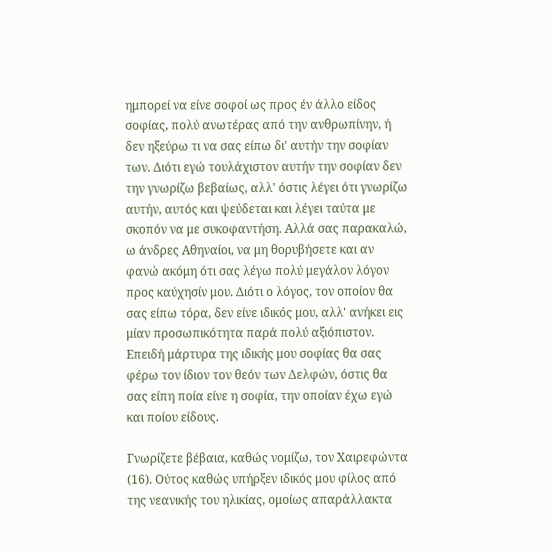ημπορεί να είνε σοφοί ως προς έν άλλο είδος σοφίας, πολύ ανωτέρας από την ανθρωπίνην, ή δεν ηξεύρω τι να σας είπω δι' αυτήν την σοφίαν των. Διότι εγώ τουλάχιστον αυτήν την σοφίαν δεν την γνωρίζω βεβαίως, αλλ' όστις λέγει ότι γνωρίζω αυτήν, αυτός και ψεύδεται και λέγει ταύτα με σκοπόν να με συκοφαντήση. Αλλά σας παρακαλώ, ω άνδρες Αθηναίοι, να μη θορυβήσετε και αν φανώ ακόμη ότι σας λέγω πολύ μεγάλον λόγον προς καύχησίν μου. Διότι ο λόγος, τον οποίον θα σας είπω τόρα, δεν είνε ιδικός μου, αλλ' ανήκει εις μίαν προσωπικότητα παρά πολύ αξιόπιστον. Επειδή μάρτυρα της ιδικής μου σοφίας θα σας φέρω τον ίδιον τον θεόν των Δελφών, όστις θα σας είπη ποία είνε η σοφία, την οποίαν έχω εγώ και ποίου είδους.

Γνωρίζετε βέβαια, καθώς νομίζω, τον Χαιρεφώντα (16). Ούτος καθώς υπήρξεν ιδικός μου φίλος από της νεανικής του ηλικίας, ομοίως απαράλλακτα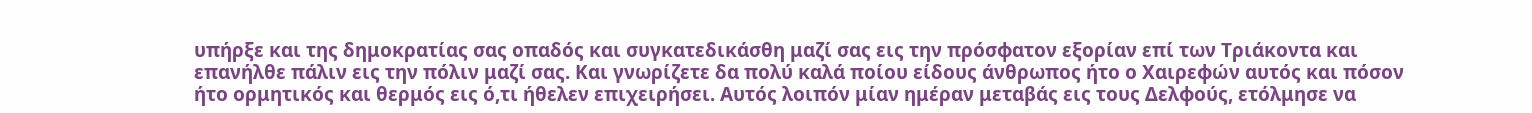υπήρξε και της δημοκρατίας σας οπαδός και συγκατεδικάσθη μαζί σας εις την πρόσφατον εξορίαν επί των Τριάκοντα και επανήλθε πάλιν εις την πόλιν μαζί σας. Και γνωρίζετε δα πολύ καλά ποίου είδους άνθρωπος ήτο ο Χαιρεφών αυτός και πόσον ήτο ορμητικός και θερμός εις ό,τι ήθελεν επιχειρήσει. Αυτός λοιπόν μίαν ημέραν μεταβάς εις τους Δελφούς, ετόλμησε να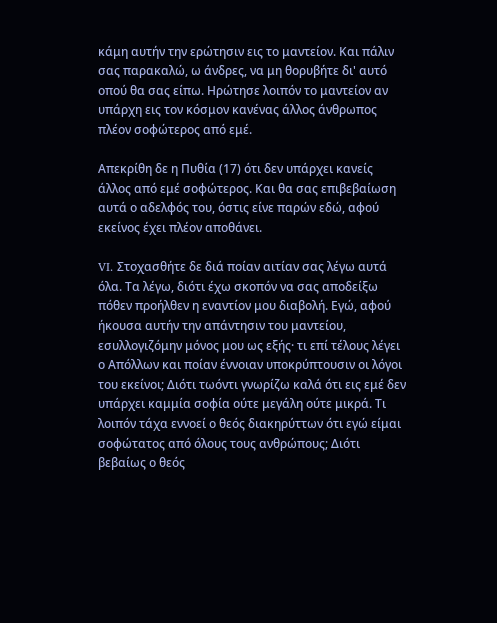κάμη αυτήν την ερώτησιν εις το μαντείον. Και πάλιν σας παρακαλώ, ω άνδρες, να μη θορυβήτε δι' αυτό οπού θα σας είπω. Ηρώτησε λοιπόν το μαντείον αν υπάρχη εις τον κόσμον κανένας άλλος άνθρωπος πλέον σοφώτερος από εμέ.

Απεκρίθη δε η Πυθία (17) ότι δεν υπάρχει κανείς άλλος από εμέ σοφώτερος. Και θα σας επιβεβαίωση αυτά ο αδελφός του, όστις είνε παρών εδώ, αφού εκείνος έχει πλέον αποθάνει.

VI. Στοχασθήτε δε διά ποίαν αιτίαν σας λέγω αυτά όλα. Τα λέγω, διότι έχω σκοπόν να σας αποδείξω πόθεν προήλθεν η εναντίον μου διαβολή. Εγώ, αφού ήκουσα αυτήν την απάντησιν του μαντείου, εσυλλογιζόμην μόνος μου ως εξής· τι επί τέλους λέγει ο Απόλλων και ποίαν έννοιαν υποκρύπτουσιν οι λόγοι του εκείνοι; Διότι τωόντι γνωρίζω καλά ότι εις εμέ δεν υπάρχει καμμία σοφία ούτε μεγάλη ούτε μικρά. Τι λοιπόν τάχα εννοεί ο θεός διακηρύττων ότι εγώ είμαι σοφώτατος από όλους τους ανθρώπους; Διότι βεβαίως ο θεός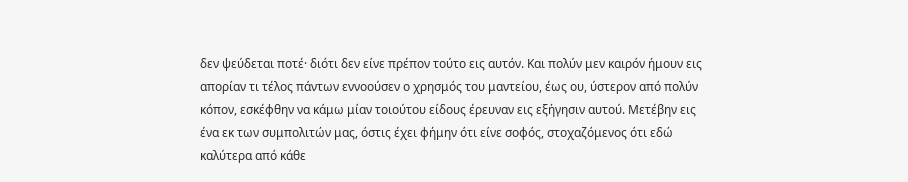δεν ψεύδεται ποτέ· διότι δεν είνε πρέπον τούτο εις αυτόν. Και πολύν μεν καιρόν ήμουν εις απορίαν τι τέλος πάντων εννοούσεν ο χρησμός του μαντείου, έως ου, ύστερον από πολύν κόπον, εσκέφθην να κάμω μίαν τοιούτου είδους έρευναν εις εξήγησιν αυτού. Μετέβην εις ένα εκ των συμπολιτών μας, όστις έχει φήμην ότι είνε σοφός, στοχαζόμενος ότι εδώ καλύτερα από κάθε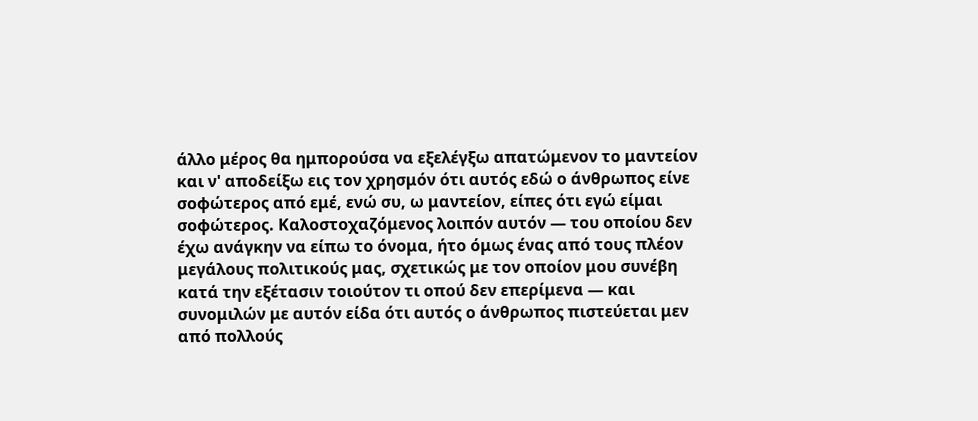άλλο μέρος θα ημπορούσα να εξελέγξω απατώμενον το μαντείον και ν' αποδείξω εις τον χρησμόν ότι αυτός εδώ ο άνθρωπος είνε σοφώτερος από εμέ, ενώ συ, ω μαντείον, είπες ότι εγώ είμαι σοφώτερος. Καλοστοχαζόμενος λοιπόν αυτόν — του οποίου δεν έχω ανάγκην να είπω το όνομα, ήτο όμως ένας από τους πλέον μεγάλους πολιτικούς μας, σχετικώς με τον οποίον μου συνέβη κατά την εξέτασιν τοιούτον τι οπού δεν επερίμενα — και συνομιλών με αυτόν είδα ότι αυτός ο άνθρωπος πιστεύεται μεν από πολλούς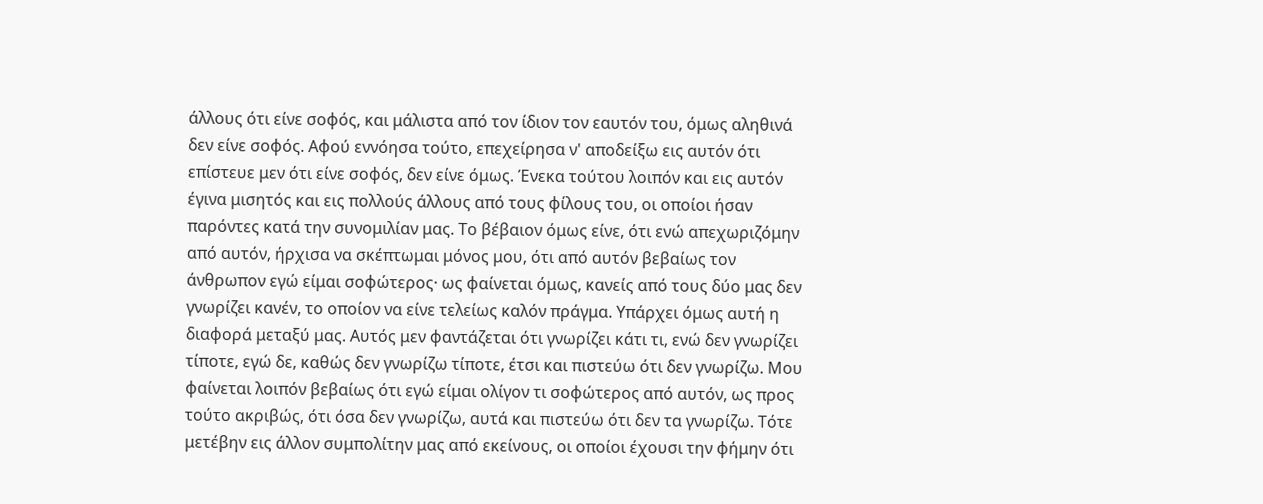άλλους ότι είνε σοφός, και μάλιστα από τον ίδιον τον εαυτόν του, όμως αληθινά δεν είνε σοφός. Αφού εννόησα τούτο, επεχείρησα ν' αποδείξω εις αυτόν ότι επίστευε μεν ότι είνε σοφός, δεν είνε όμως. Ένεκα τούτου λοιπόν και εις αυτόν έγινα μισητός και εις πολλούς άλλους από τους φίλους του, οι οποίοι ήσαν παρόντες κατά την συνομιλίαν μας. Το βέβαιον όμως είνε, ότι ενώ απεχωριζόμην από αυτόν, ήρχισα να σκέπτωμαι μόνος μου, ότι από αυτόν βεβαίως τον άνθρωπον εγώ είμαι σοφώτερος· ως φαίνεται όμως, κανείς από τους δύο μας δεν γνωρίζει κανέν, το οποίον να είνε τελείως καλόν πράγμα. Υπάρχει όμως αυτή η διαφορά μεταξύ μας. Αυτός μεν φαντάζεται ότι γνωρίζει κάτι τι, ενώ δεν γνωρίζει τίποτε, εγώ δε, καθώς δεν γνωρίζω τίποτε, έτσι και πιστεύω ότι δεν γνωρίζω. Μου φαίνεται λοιπόν βεβαίως ότι εγώ είμαι ολίγον τι σοφώτερος από αυτόν, ως προς τούτο ακριβώς, ότι όσα δεν γνωρίζω, αυτά και πιστεύω ότι δεν τα γνωρίζω. Τότε μετέβην εις άλλον συμπολίτην μας από εκείνους, οι οποίοι έχουσι την φήμην ότι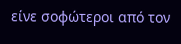είνε σοφώτεροι από τον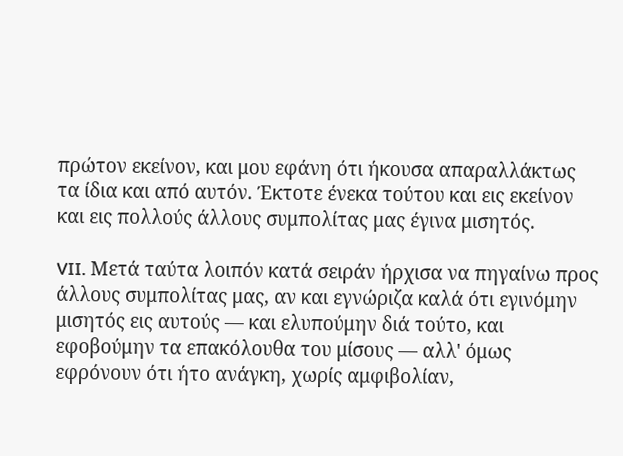πρώτον εκείνον, και μου εφάνη ότι ήκουσα απαραλλάκτως τα ίδια και από αυτόν. Έκτοτε ένεκα τούτου και εις εκείνον και εις πολλούς άλλους συμπολίτας μας έγινα μισητός.

VII. Μετά ταύτα λοιπόν κατά σειράν ήρχισα να πηγαίνω προς άλλους συμπολίτας μας, αν και εγνώριζα καλά ότι εγινόμην μισητός εις αυτούς — και ελυπούμην διά τούτο, και εφοβούμην τα επακόλουθα του μίσους — αλλ' όμως εφρόνουν ότι ήτο ανάγκη, χωρίς αμφιβολίαν,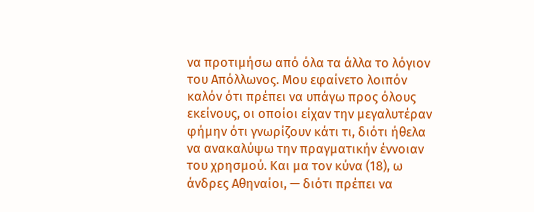να προτιμήσω από όλα τα άλλα το λόγιον του Απόλλωνος. Μου εφαίνετο λοιπόν καλόν ότι πρέπει να υπάγω προς όλους εκείνους, οι οποίοι είχαν την μεγαλυτέραν φήμην ότι γνωρίζουν κάτι τι, διότι ήθελα να ανακαλύψω την πραγματικήν έννοιαν του χρησμού. Και μα τον κύνα (18), ω άνδρες Αθηναίοι, — διότι πρέπει να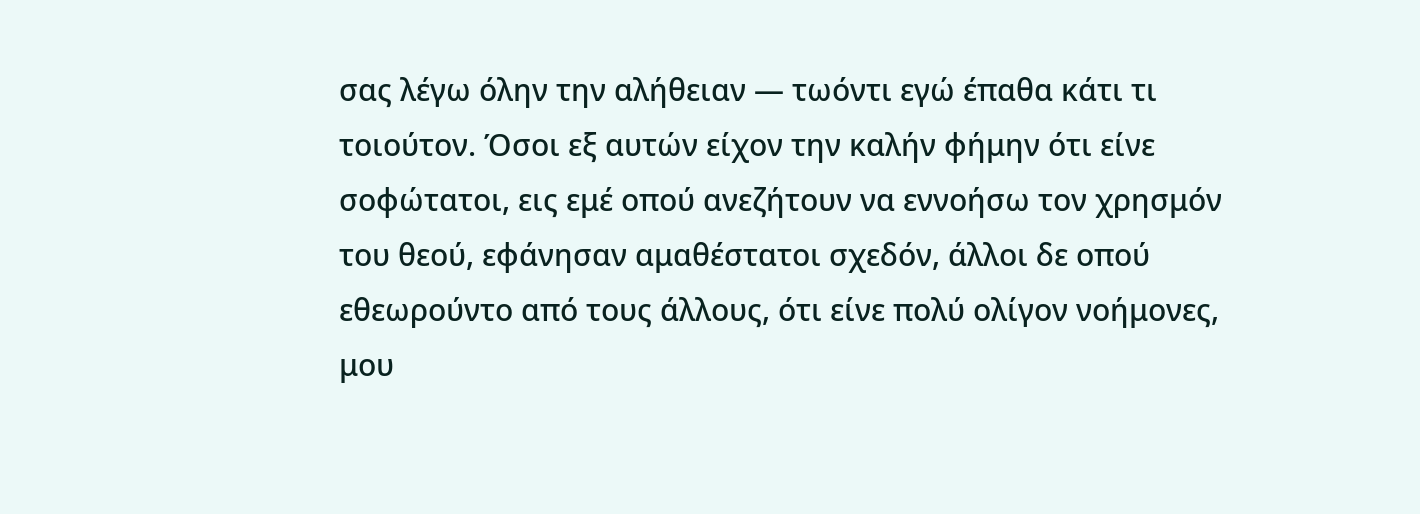σας λέγω όλην την αλήθειαν — τωόντι εγώ έπαθα κάτι τι τοιούτον. Όσοι εξ αυτών είχον την καλήν φήμην ότι είνε σοφώτατοι, εις εμέ οπού ανεζήτουν να εννοήσω τον χρησμόν του θεού, εφάνησαν αμαθέστατοι σχεδόν, άλλοι δε οπού εθεωρούντο από τους άλλους, ότι είνε πολύ ολίγον νοήμονες, μου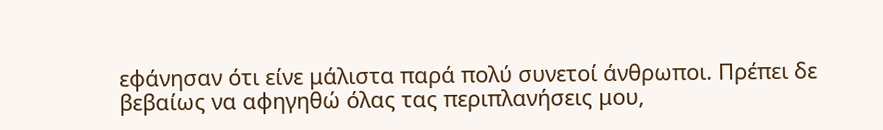εφάνησαν ότι είνε μάλιστα παρά πολύ συνετοί άνθρωποι. Πρέπει δε βεβαίως να αφηγηθώ όλας τας περιπλανήσεις μου,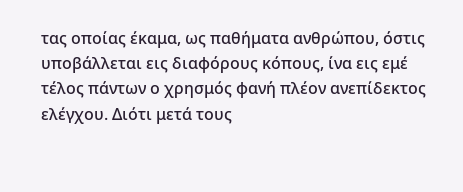τας οποίας έκαμα, ως παθήματα ανθρώπου, όστις υποβάλλεται εις διαφόρους κόπους, ίνα εις εμέ τέλος πάντων ο χρησμός φανή πλέον ανεπίδεκτος ελέγχου. Διότι μετά τους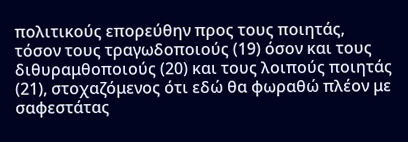πολιτικούς επορεύθην προς τους ποιητάς, τόσον τους τραγωδοποιούς (19) όσον και τους διθυραμθοποιούς (20) και τους λοιπούς ποιητάς (21), στοχαζόμενος ότι εδώ θα φωραθώ πλέον με σαφεστάτας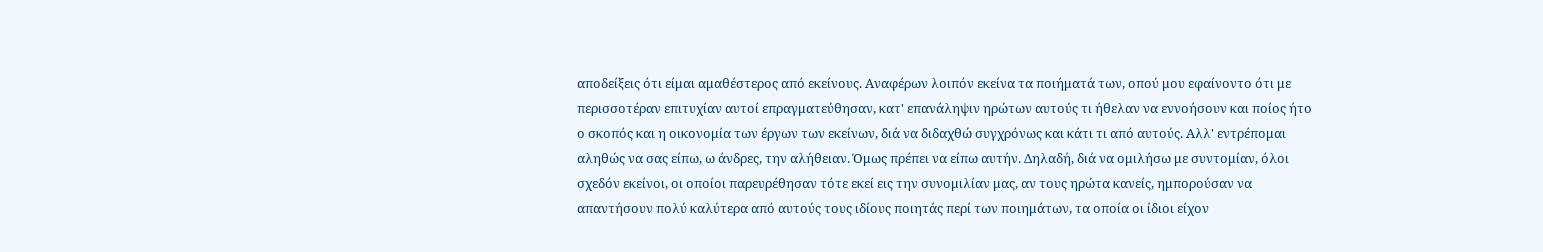αποδείξεις ότι είμαι αμαθέστερος από εκείνους. Αναφέρων λοιπόν εκείνα τα ποιήματά των, οπού μου εφαίνοντο ότι με περισσοτέραν επιτυχίαν αυτοί επραγματεύθησαν, κατ' επανάληψιν ηρώτων αυτούς τι ήθελαν να εννοήσουν και ποίος ήτο ο σκοπός και η οικονομία των έργων των εκείνων, διά να διδαχθώ συγχρόνως και κάτι τι από αυτούς. Αλλ' εντρέπομαι αληθώς να σας είπω, ω άνδρες, την αλήθειαν. Όμως πρέπει να είπω αυτήν. Δηλαδή, διά να ομιλήσω με συντομίαν, όλοι σχεδόν εκείνοι, οι οποίοι παρευρέθησαν τότε εκεί εις την συνομιλίαν μας, αν τους ηρώτα κανείς, ημπορούσαν να απαντήσουν πολύ καλύτερα από αυτούς τους ιδίους ποιητάς περί των ποιημάτων, τα οποία οι ίδιοι είχον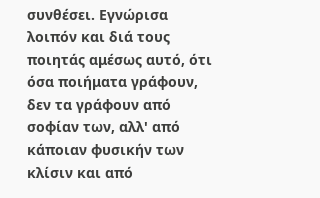συνθέσει. Εγνώρισα λοιπόν και διά τους ποιητάς αμέσως αυτό, ότι όσα ποιήματα γράφουν, δεν τα γράφουν από σοφίαν των, αλλ' από κάποιαν φυσικήν των κλίσιν και από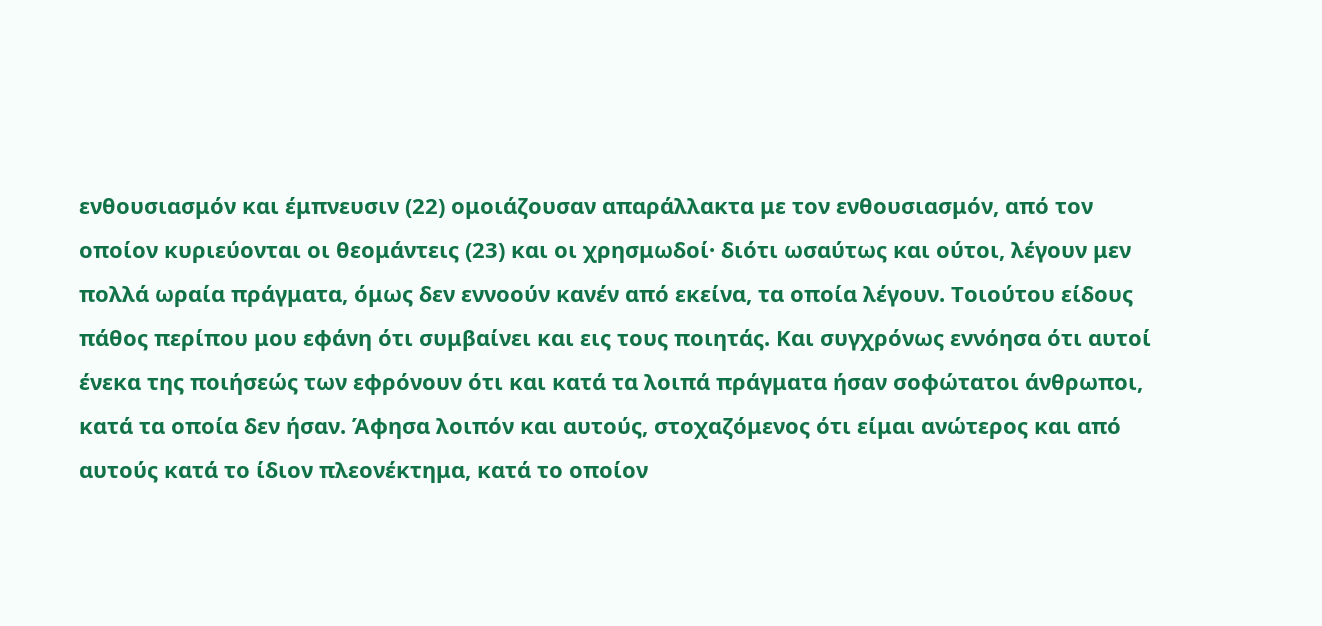ενθουσιασμόν και έμπνευσιν (22) ομοιάζουσαν απαράλλακτα με τον ενθουσιασμόν, από τον οποίον κυριεύονται οι θεομάντεις (23) και οι χρησμωδοί· διότι ωσαύτως και ούτοι, λέγουν μεν πολλά ωραία πράγματα, όμως δεν εννοούν κανέν από εκείνα, τα οποία λέγουν. Τοιούτου είδους πάθος περίπου μου εφάνη ότι συμβαίνει και εις τους ποιητάς. Και συγχρόνως εννόησα ότι αυτοί ένεκα της ποιήσεώς των εφρόνουν ότι και κατά τα λοιπά πράγματα ήσαν σοφώτατοι άνθρωποι, κατά τα οποία δεν ήσαν. Άφησα λοιπόν και αυτούς, στοχαζόμενος ότι είμαι ανώτερος και από αυτούς κατά το ίδιον πλεονέκτημα, κατά το οποίον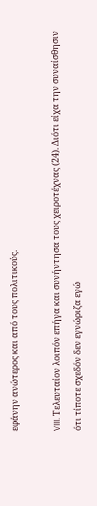εφάνην ανώτερος και από τους πολιτικούς.

VIII. Τελευταίον λοιπόν επήγα και συνήντησα τους χειροτέχνας (24). Διότι είχα την συναίσθησιν ότι τίποτε σχεδόν δεν εγνώριζα εγώ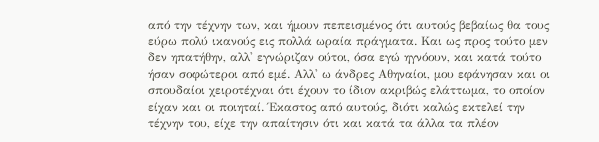από την τέχνην των, και ήμουν πεπεισμένος ότι αυτούς βεβαίως θα τους εύρω πολύ ικανούς εις πολλά ωραία πράγματα. Και ως προς τούτο μεν δεν ηπατήθην, αλλ' εγνώριζαν ούτοι, όσα εγώ ηγνόουν, και κατά τούτο ήσαν σοφώτεροι από εμέ. Αλλ' ω άνδρες Αθηναίοι, μου εφάνησαν και οι σπουδαίοι χειροτέχναι ότι έχουν το ίδιον ακριβώς ελάττωμα, το οποίον είχαν και οι ποιηταί. Έκαστος από αυτούς, διότι καλώς εκτελεί την τέχνην του, είχε την απαίτησιν ότι και κατά τα άλλα τα πλέον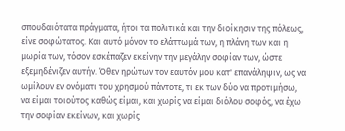σπουδαιότατα πράγματα, ήτοι τα πολιτικά και την διοίκησιν της πόλεως, είνε σοφώτατος. Και αυτό μόνον το ελάττωμά των, η πλάνη των και η μωρία των, τόσον εσκέπαζεν εκείνην την μεγάλην σοφίαν των, ώστε εξεμηδένιζεν αυτήν. Όθεν ηρώτων τον εαυτόν μου κατ' επανάληψιν, ως να ωμίλουν εν ονόματι του χρησμού πάντοτε, τι εκ των δύο να προτιμήσω, να είμαι τοιούτος καθώς είμαι, και χωρίς να είμαι διόλου σοφός, να έχω την σοφίαν εκείνων, και χωρίς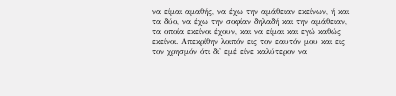να είμαι αμαθής, να έχω την αμάθειαν εκείνων, ή και τα δύο, να έχω την σοφίαν δηλαδή και την αμάθειαν, τα οποία εκείνοι έχουν, και να είμαι και εγώ καθώς εκείνοι. Απεκρίθην λοιπόν εις τον εαυτόν μου και εις τον χρησμόν ότι δι' εμέ είνε καλύτερον να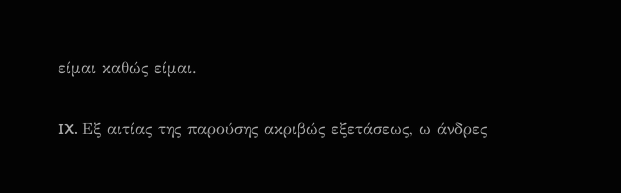είμαι καθώς είμαι.

IX. Εξ αιτίας της παρούσης ακριβώς εξετάσεως, ω άνδρες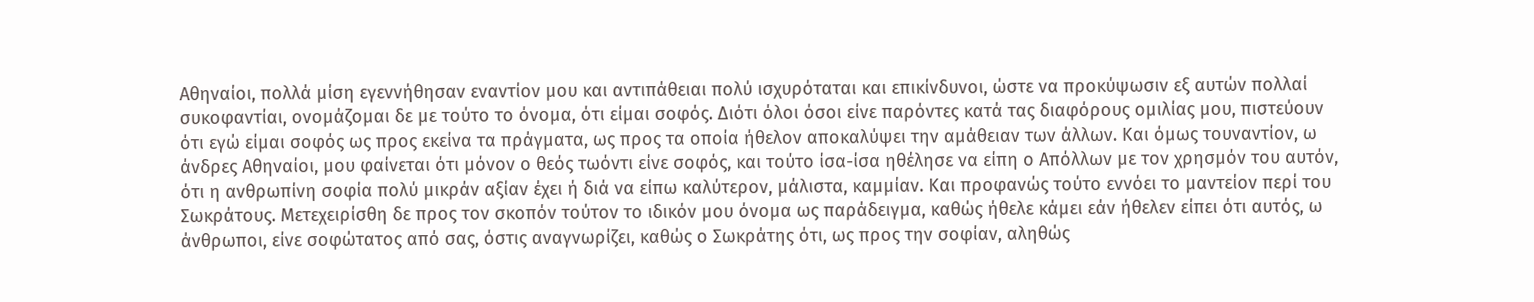Αθηναίοι, πολλά μίση εγεννήθησαν εναντίον μου και αντιπάθειαι πολύ ισχυρόταται και επικίνδυνοι, ώστε να προκύψωσιν εξ αυτών πολλαί συκοφαντίαι, ονομάζομαι δε με τούτο το όνομα, ότι είμαι σοφός. Διότι όλοι όσοι είνε παρόντες κατά τας διαφόρους ομιλίας μου, πιστεύουν ότι εγώ είμαι σοφός ως προς εκείνα τα πράγματα, ως προς τα οποία ήθελον αποκαλύψει την αμάθειαν των άλλων. Και όμως τουναντίον, ω άνδρες Αθηναίοι, μου φαίνεται ότι μόνον ο θεός τωόντι είνε σοφός, και τούτο ίσα-ίσα ηθέλησε να είπη ο Απόλλων με τον χρησμόν του αυτόν, ότι η ανθρωπίνη σοφία πολύ μικράν αξίαν έχει ή διά να είπω καλύτερον, μάλιστα, καμμίαν. Και προφανώς τούτο εννόει το μαντείον περί του Σωκράτους. Μετεχειρίσθη δε προς τον σκοπόν τούτον το ιδικόν μου όνομα ως παράδειγμα, καθώς ήθελε κάμει εάν ήθελεν είπει ότι αυτός, ω άνθρωποι, είνε σοφώτατος από σας, όστις αναγνωρίζει, καθώς ο Σωκράτης ότι, ως προς την σοφίαν, αληθώς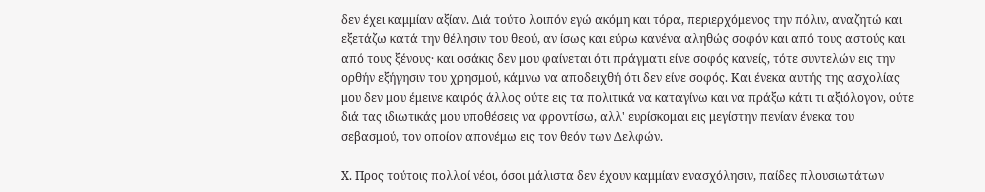δεν έχει καμμίαν αξίαν. Διά τούτο λοιπόν εγώ ακόμη και τόρα, περιερχόμενος την πόλιν, αναζητώ και εξετάζω κατά την θέλησιν του θεού, αν ίσως και εύρω κανένα αληθώς σοφόν και από τους αστούς και από τους ξένους· και οσάκις δεν μου φαίνεται ότι πράγματι είνε σοφός κανείς, τότε συντελών εις την ορθήν εξήγησιν του χρησμού, κάμνω να αποδειχθή ότι δεν είνε σοφός. Και ένεκα αυτής της ασχολίας μου δεν μου έμεινε καιρός άλλος ούτε εις τα πολιτικά να καταγίνω και να πράξω κάτι τι αξιόλογον, ούτε διά τας ιδιωτικάς μου υποθέσεις να φροντίσω, αλλ' ευρίσκομαι εις μεγίστην πενίαν ένεκα του σεβασμού, τον οποίον απονέμω εις τον θεόν των Δελφών.

Χ. Προς τούτοις πολλοί νέοι, όσοι μάλιστα δεν έχουν καμμίαν ενασχόλησιν, παίδες πλουσιωτάτων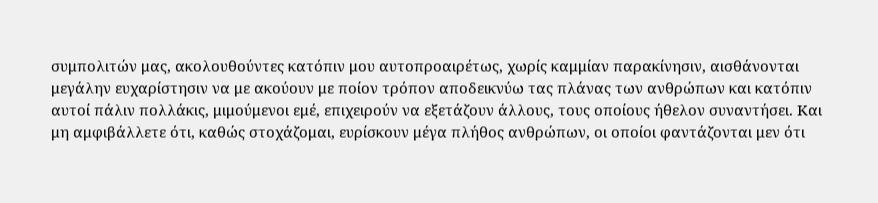συμπολιτών μας, ακολουθούντες κατόπιν μου αυτοπροαιρέτως, χωρίς καμμίαν παρακίνησιν, αισθάνονται μεγάλην ευχαρίστησιν να με ακούουν με ποίον τρόπον αποδεικνύω τας πλάνας των ανθρώπων και κατόπιν αυτοί πάλιν πολλάκις, μιμούμενοι εμέ, επιχειρούν να εξετάζουν άλλους, τους οποίους ήθελον συναντήσει. Και μη αμφιβάλλετε ότι, καθώς στοχάζομαι, ευρίσκουν μέγα πλήθος ανθρώπων, οι οποίοι φαντάζονται μεν ότι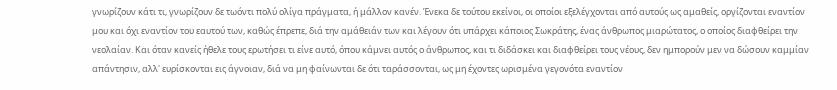γνωρίζουν κάτι τι, γνωρίζουν δε τωόντι πολύ ολίγα πράγματα, ή μάλλον κανέν. Ένεκα δε τούτου εκείνοι, οι οποίοι εξελέγχονται από αυτούς ως αμαθείς, οργίζονται εναντίον μου και όχι εναντίον του εαυτού των, καθώς έπρεπε, διά την αμάθειάν των και λέγουν ότι υπάρχει κάποιος Σωκράτης, ένας άνθρωπος μιαρώτατος, ο οποίος διαφθείρει την νεολαίαν. Και όταν κανείς ήθελε τους ερωτήσει τι είνε αυτό, όπου κάμνει αυτός ο άνθρωπος, και τι διδάσκει και διαφθείρει τους νέους, δεν ημπορούν μεν να δώσουν καμμίαν απάντησιν, αλλ' ευρίσκονται εις άγνοιαν, διά να μη φαίνωνται δε ότι ταράσσονται, ως μη έχοντες ωρισμένα γεγονότα εναντίον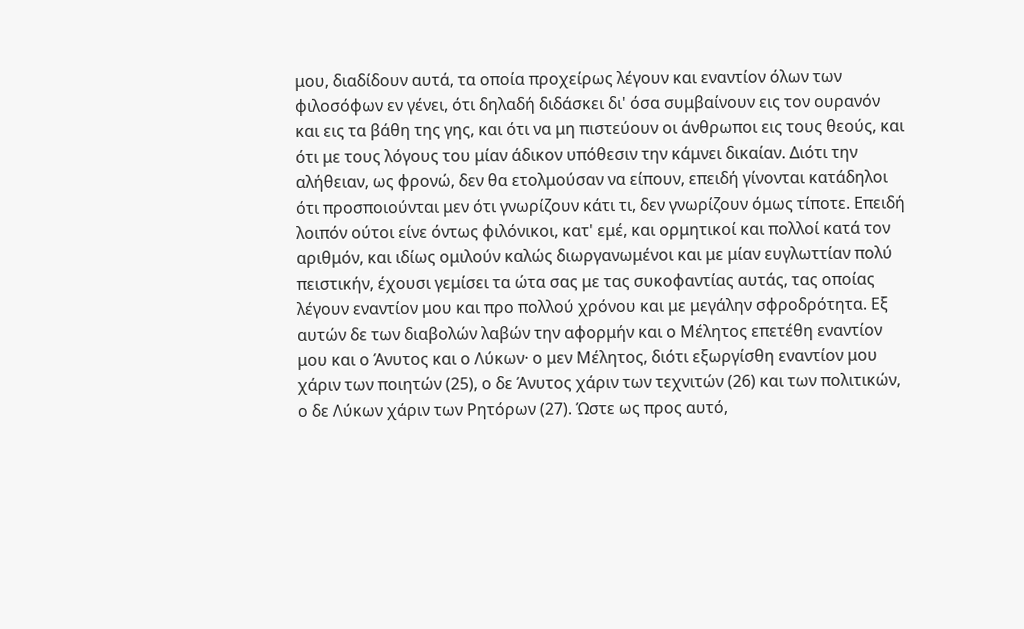μου, διαδίδουν αυτά, τα οποία προχείρως λέγουν και εναντίον όλων των φιλοσόφων εν γένει, ότι δηλαδή διδάσκει δι' όσα συμβαίνουν εις τον ουρανόν και εις τα βάθη της γης, και ότι να μη πιστεύουν οι άνθρωποι εις τους θεούς, και ότι με τους λόγους του μίαν άδικον υπόθεσιν την κάμνει δικαίαν. Διότι την αλήθειαν, ως φρονώ, δεν θα ετολμούσαν να είπουν, επειδή γίνονται κατάδηλοι ότι προσποιούνται μεν ότι γνωρίζουν κάτι τι, δεν γνωρίζουν όμως τίποτε. Επειδή λοιπόν ούτοι είνε όντως φιλόνικοι, κατ' εμέ, και ορμητικοί και πολλοί κατά τον αριθμόν, και ιδίως ομιλούν καλώς διωργανωμένοι και με μίαν ευγλωττίαν πολύ πειστικήν, έχουσι γεμίσει τα ώτα σας με τας συκοφαντίας αυτάς, τας οποίας λέγουν εναντίον μου και προ πολλού χρόνου και με μεγάλην σφροδρότητα. Εξ αυτών δε των διαβολών λαβών την αφορμήν και ο Μέλητος επετέθη εναντίον μου και ο Άνυτος και ο Λύκων· ο μεν Μέλητος, διότι εξωργίσθη εναντίον μου χάριν των ποιητών (25), ο δε Άνυτος χάριν των τεχνιτών (26) και των πολιτικών, ο δε Λύκων χάριν των Ρητόρων (27). Ώστε ως προς αυτό,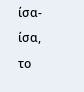ίσα-ίσα, το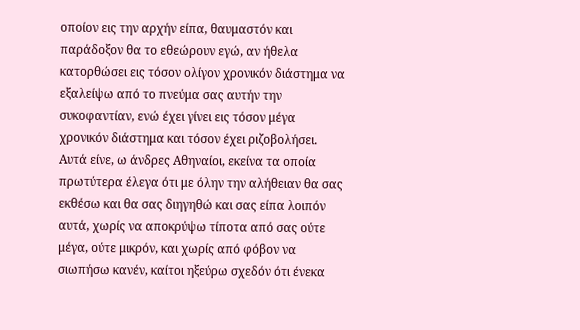οποίον εις την αρχήν είπα, θαυμαστόν και παράδοξον θα το εθεώρουν εγώ, αν ήθελα κατορθώσει εις τόσον ολίγον χρονικόν διάστημα να εξαλείψω από το πνεύμα σας αυτήν την συκοφαντίαν, ενώ έχει γίνει εις τόσον μέγα χρονικόν διάστημα και τόσον έχει ριζοβολήσει. Αυτά είνε, ω άνδρες Αθηναίοι, εκείνα τα οποία πρωτύτερα έλεγα ότι με όλην την αλήθειαν θα σας εκθέσω και θα σας διηγηθώ και σας είπα λοιπόν αυτά, χωρίς να αποκρύψω τίποτα από σας ούτε μέγα, ούτε μικρόν, και χωρίς από φόβον να σιωπήσω κανέν, καίτοι ηξεύρω σχεδόν ότι ένεκα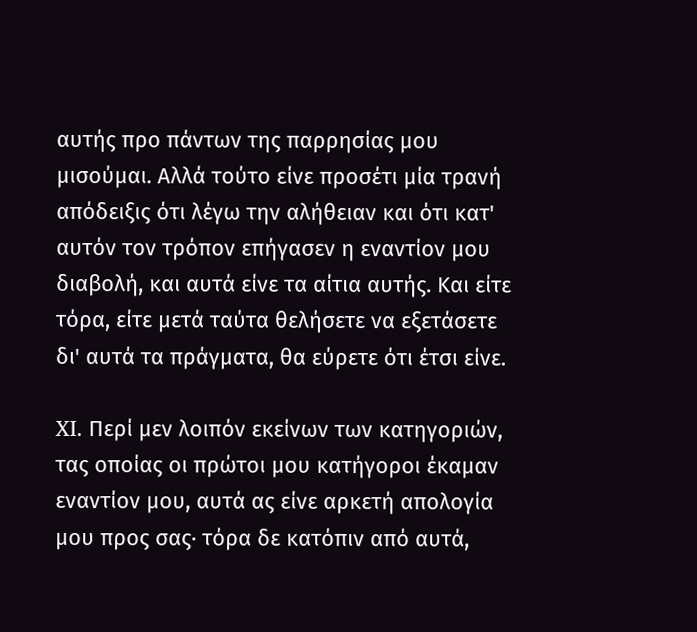αυτής προ πάντων της παρρησίας μου μισούμαι. Αλλά τούτο είνε προσέτι μία τρανή απόδειξις ότι λέγω την αλήθειαν και ότι κατ' αυτόν τον τρόπον επήγασεν η εναντίον μου διαβολή, και αυτά είνε τα αίτια αυτής. Και είτε τόρα, είτε μετά ταύτα θελήσετε να εξετάσετε δι' αυτά τα πράγματα, θα εύρετε ότι έτσι είνε.

XI. Περί μεν λοιπόν εκείνων των κατηγοριών, τας οποίας οι πρώτοι μου κατήγοροι έκαμαν εναντίον μου, αυτά ας είνε αρκετή απολογία μου προς σας· τόρα δε κατόπιν από αυτά,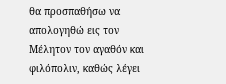θα προσπαθήσω να απολογηθώ εις τον Μέλητον τον αγαθόν και φιλόπολιν, καθώς λέγει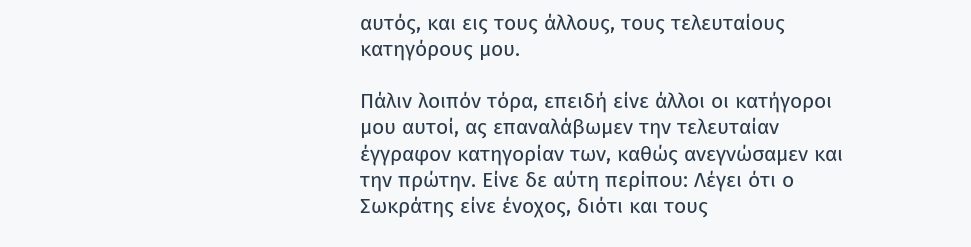αυτός, και εις τους άλλους, τους τελευταίους κατηγόρους μου.

Πάλιν λοιπόν τόρα, επειδή είνε άλλοι οι κατήγοροι μου αυτοί, ας επαναλάβωμεν την τελευταίαν έγγραφον κατηγορίαν των, καθώς ανεγνώσαμεν και την πρώτην. Είνε δε αύτη περίπου: Λέγει ότι ο Σωκράτης είνε ένοχος, διότι και τους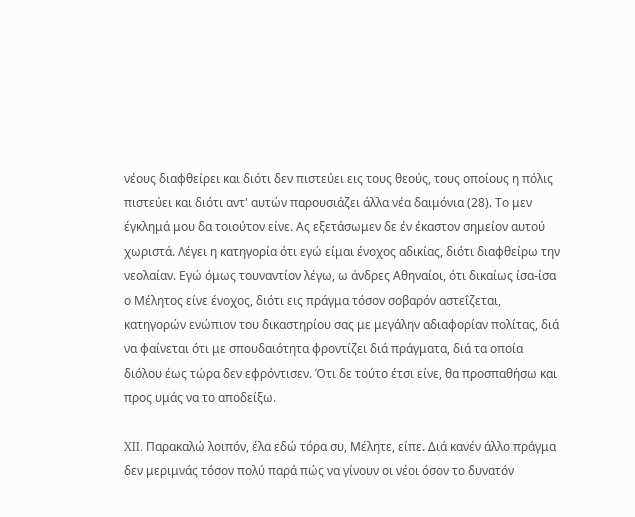νέους διαφθείρει και διότι δεν πιστεύει εις τους θεούς, τους οποίους η πόλις πιστεύει και διότι αντ' αυτών παρουσιάζει άλλα νέα δαιμόνια (28). Το μεν έγκλημά μου δα τοιούτον είνε. Ας εξετάσωμεν δε έν έκαστον σημείον αυτού χωριστά. Λέγει η κατηγορία ότι εγώ είμαι ένοχος αδικίας, διότι διαφθείρω την νεολαίαν. Εγώ όμως τουναντίον λέγω, ω άνδρες Αθηναίοι, ότι δικαίως ίσα-ίσα ο Μέλητος είνε ένοχος, διότι εις πράγμα τόσον σοβαρόν αστεΐζεται, κατηγορών ενώπιον του δικαστηρίου σας με μεγάλην αδιαφορίαν πολίτας, διά να φαίνεται ότι με σπουδαιότητα φροντίζει διά πράγματα, διά τα οποία διόλου έως τώρα δεν εφρόντισεν. Ότι δε τούτο έτσι είνε, θα προσπαθήσω και προς υμάς να το αποδείξω.

XII. Παρακαλώ λοιπόν, έλα εδώ τόρα συ, Μέλητε, είπε. Διά κανέν άλλο πράγμα δεν μεριμνάς τόσον πολύ παρά πώς να γίνουν οι νέοι όσον το δυνατόν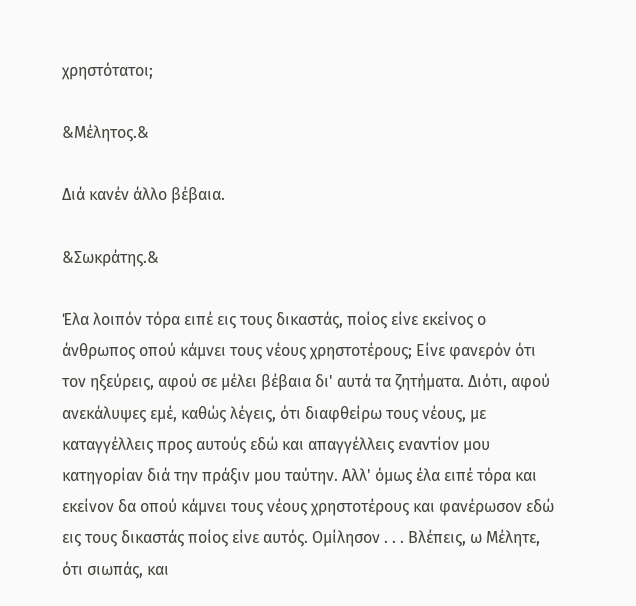χρηστότατοι;

&Μέλητος.&

Διά κανέν άλλο βέβαια.

&Σωκράτης.&

Έλα λοιπόν τόρα ειπέ εις τους δικαστάς, ποίος είνε εκείνος ο άνθρωπος οπού κάμνει τους νέους χρηστοτέρους; Είνε φανερόν ότι τον ηξεύρεις, αφού σε μέλει βέβαια δι' αυτά τα ζητήματα. Διότι, αφού ανεκάλυψες εμέ, καθώς λέγεις, ότι διαφθείρω τους νέους, με καταγγέλλεις προς αυτούς εδώ και απαγγέλλεις εναντίον μου κατηγορίαν διά την πράξιν μου ταύτην. Αλλ' όμως έλα ειπέ τόρα και εκείνον δα οπού κάμνει τους νέους χρηστοτέρους και φανέρωσον εδώ εις τους δικαστάς ποίος είνε αυτός. Ομίλησον . . . Βλέπεις, ω Μέλητε, ότι σιωπάς, και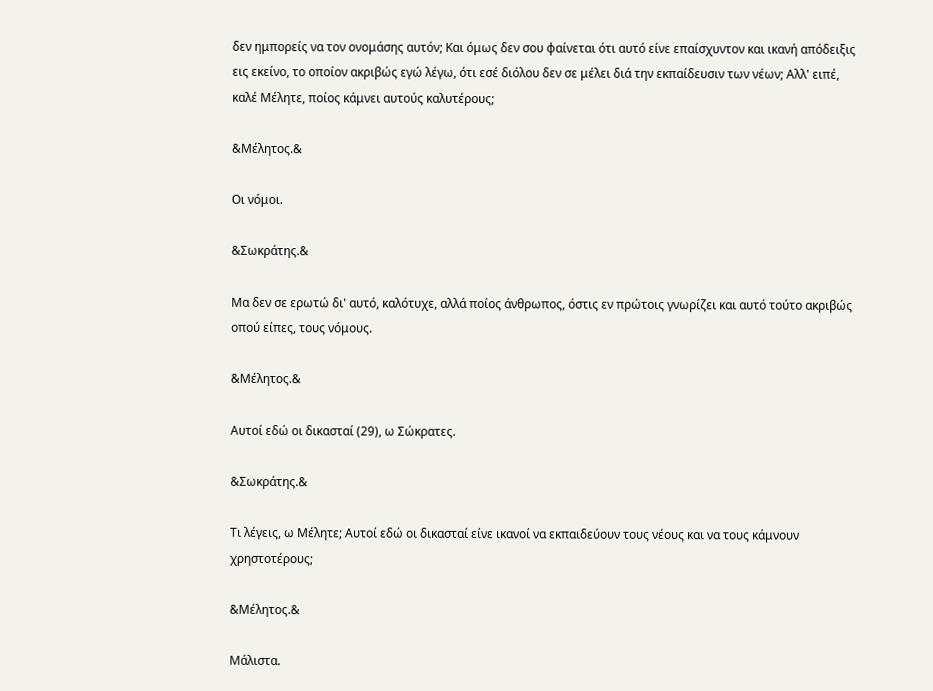δεν ημπορείς να τον ονομάσης αυτόν; Και όμως δεν σου φαίνεται ότι αυτό είνε επαίσχυντον και ικανή απόδειξις εις εκείνο, το οποίον ακριβώς εγώ λέγω, ότι εσέ διόλου δεν σε μέλει διά την εκπαίδευσιν των νέων; Αλλ' ειπέ, καλέ Μέλητε, ποίος κάμνει αυτούς καλυτέρους;

&Μέλητος.&

Οι νόμοι.

&Σωκράτης.&

Μα δεν σε ερωτώ δι' αυτό, καλότυχε, αλλά ποίος άνθρωπος, όστις εν πρώτοις γνωρίζει και αυτό τούτο ακριβώς οπού είπες, τους νόμους.

&Μέλητος.&

Αυτοί εδώ οι δικασταί (29), ω Σώκρατες.

&Σωκράτης.&

Τι λέγεις, ω Μέλητε; Αυτοί εδώ οι δικασταί είνε ικανοί να εκπαιδεύουν τους νέους και να τους κάμνουν χρηστοτέρους;

&Μέλητος.&

Μάλιστα.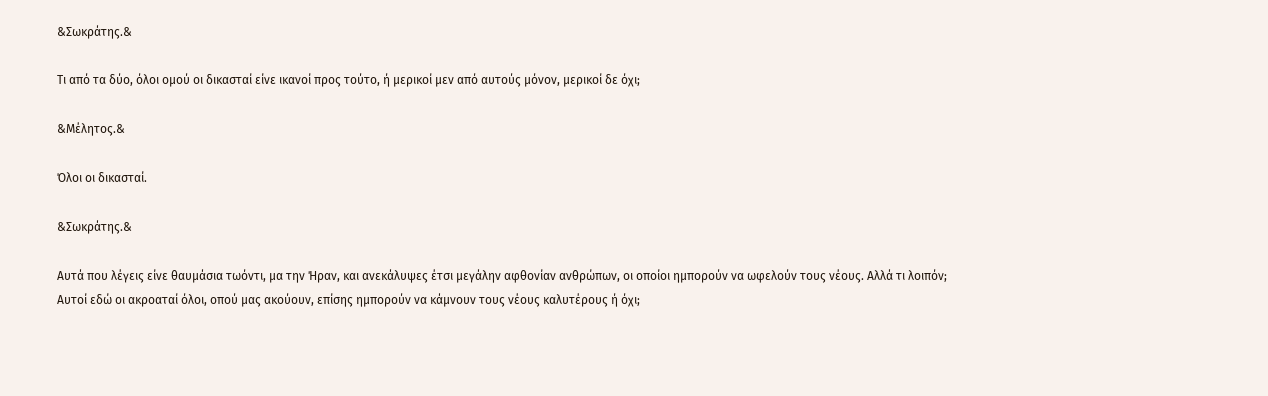&Σωκράτης.&

Τι από τα δύο, όλοι ομού οι δικασταί είνε ικανοί προς τούτο, ή μερικοί μεν από αυτούς μόνον, μερικοί δε όχι;

&Μέλητος.&

Όλοι οι δικασταί.

&Σωκράτης.&

Αυτά που λέγεις είνε θαυμάσια τωόντι, μα την Ήραν, και ανεκάλυψες έτσι μεγάλην αφθονίαν ανθρώπων, οι οποίοι ημπορούν να ωφελούν τους νέους. Αλλά τι λοιπόν; Αυτοί εδώ οι ακροαταί όλοι, οπού μας ακούουν, επίσης ημπορούν να κάμνουν τους νέους καλυτέρους ή όχι;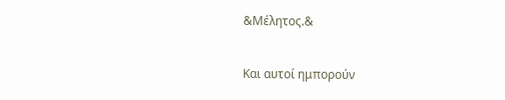&Μέλητος.&

Και αυτοί ημπορούν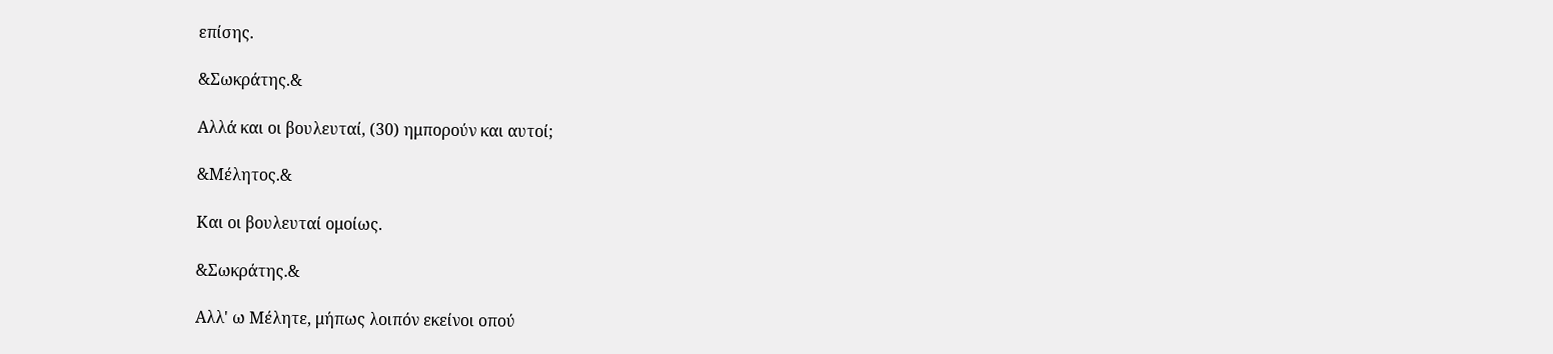επίσης.

&Σωκράτης.&

Αλλά και οι βουλευταί, (30) ημπορούν και αυτοί;

&Μέλητος.&

Και οι βουλευταί ομοίως.

&Σωκράτης.&

Αλλ' ω Μέλητε, μήπως λοιπόν εκείνοι οπού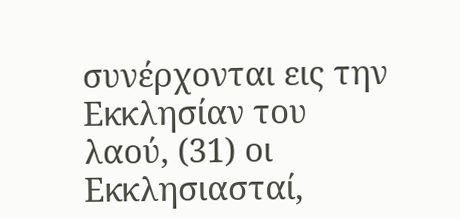συνέρχονται εις την Εκκλησίαν του λαού, (31) οι Εκκλησιασταί,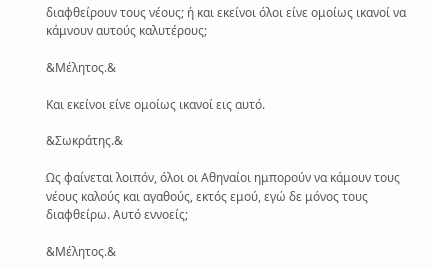διαφθείρουν τους νέους; ή και εκείνοι όλοι είνε ομοίως ικανοί να κάμνουν αυτούς καλυτέρους;

&Μέλητος.&

Και εκείνοι είνε ομοίως ικανοί εις αυτό.

&Σωκράτης.&

Ως φαίνεται λοιπόν, όλοι οι Αθηναίοι ημπορούν να κάμουν τους νέους καλούς και αγαθούς, εκτός εμού, εγώ δε μόνος τους διαφθείρω. Αυτό εννοείς;

&Μέλητος.&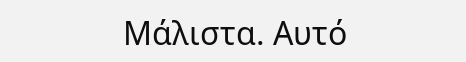Μάλιστα. Αυτό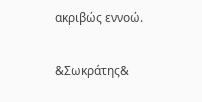ακριβώς εννοώ.

&Σωκράτης&